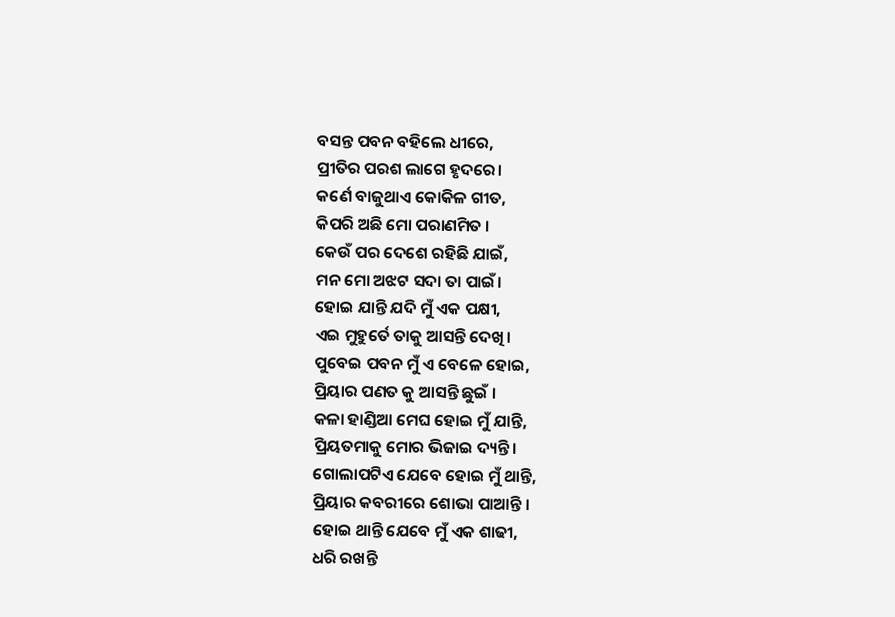ବସନ୍ତ ପବନ ବହିଲେ ଧୀରେ,
ପ୍ରୀତିର ପରଶ ଲାଗେ ହୃଦରେ।
କର୍ଣେ ବାଜୁଥାଏ କୋକିଳ ଗୀତ,
କିପରି ଅଛି ମୋ ପରାଣମିତ ।
କେଉଁ ପର ଦେଶେ ରହିଛି ଯାଇଁ,
ମନ ମୋ ଅଝଟ ସଦା ତା ପାଇଁ।
ହୋଇ ଯାନ୍ତି ଯଦି ମୁଁ ଏକ ପକ୍ଷୀ,
ଏଇ ମୁହୁର୍ତେ ତାକୁ ଆସନ୍ତି ଦେଖି।
ପୁବେଇ ପବନ ମୁଁ ଏ ବେଳେ ହୋଇ,
ପ୍ରିୟାର ପଣତ କୁ ଆସନ୍ତି ଛୁଇଁ ।
କଳା ହାଣ୍ଡିଆ ମେଘ ହୋଇ ମୁଁ ଯାନ୍ତି,
ପ୍ରିୟତମାକୁ ମୋର ଭିଜାଇ ଦ୍ୟନ୍ତି।
ଗୋଲାପଟିଏ ଯେବେ ହୋଇ ମୁଁ ଥାନ୍ତି,
ପ୍ରିୟାର କବରୀରେ ଶୋଭା ପାଆନ୍ତି ।
ହୋଇ ଥାନ୍ତି ଯେବେ ମୁଁ ଏକ ଶାଢୀ,
ଧରି ରଖନ୍ତି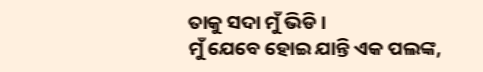ତାକୁ ସଦା ମୁଁ ଭିଡି ।
ମୁଁ ଯେବେ ହୋଇ ଯାନ୍ତି ଏକ ପଲଙ୍କ,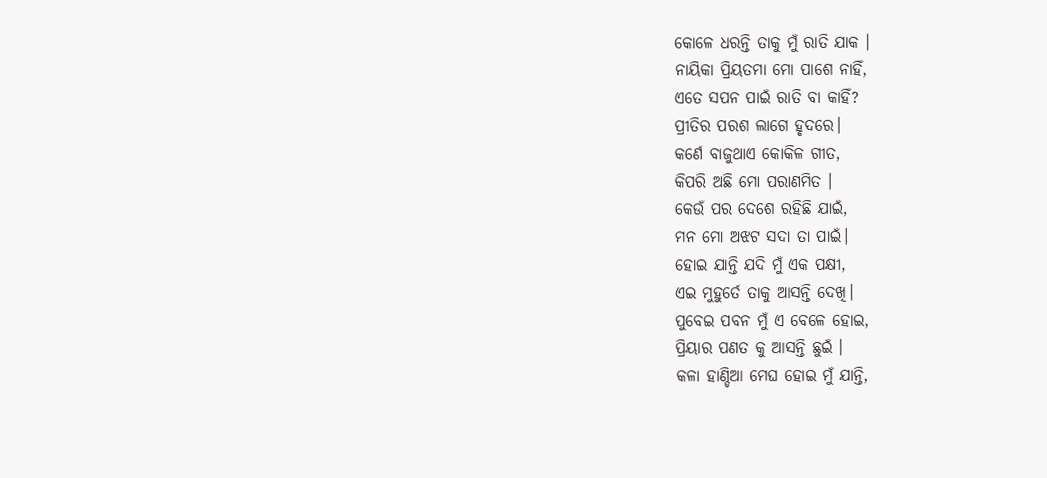କୋଳେ ଧରନ୍ତି ତାକୁ ମୁଁ ରାତି ଯାକ ।
ନାୟିକା ପ୍ରିୟତମା ମୋ ପାଶେ ନାହିଁ,
ଏତେ ସପନ ପାଇଁ ରାତି ବା କାହିଁ?
ପ୍ରୀତିର ପରଶ ଲାଗେ ହୃଦରେ।
କର୍ଣେ ବାଜୁଥାଏ କୋକିଳ ଗୀତ,
କିପରି ଅଛି ମୋ ପରାଣମିତ ।
କେଉଁ ପର ଦେଶେ ରହିଛି ଯାଇଁ,
ମନ ମୋ ଅଝଟ ସଦା ତା ପାଇଁ।
ହୋଇ ଯାନ୍ତି ଯଦି ମୁଁ ଏକ ପକ୍ଷୀ,
ଏଇ ମୁହୁର୍ତେ ତାକୁ ଆସନ୍ତି ଦେଖି।
ପୁବେଇ ପବନ ମୁଁ ଏ ବେଳେ ହୋଇ,
ପ୍ରିୟାର ପଣତ କୁ ଆସନ୍ତି ଛୁଇଁ ।
କଳା ହାଣ୍ଡିଆ ମେଘ ହୋଇ ମୁଁ ଯାନ୍ତି,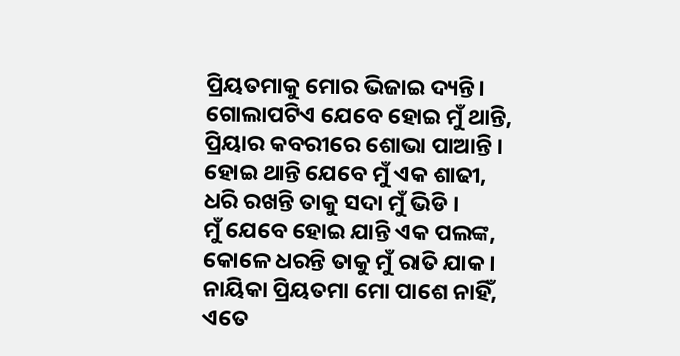ପ୍ରିୟତମାକୁ ମୋର ଭିଜାଇ ଦ୍ୟନ୍ତି।
ଗୋଲାପଟିଏ ଯେବେ ହୋଇ ମୁଁ ଥାନ୍ତି,
ପ୍ରିୟାର କବରୀରେ ଶୋଭା ପାଆନ୍ତି ।
ହୋଇ ଥାନ୍ତି ଯେବେ ମୁଁ ଏକ ଶାଢୀ,
ଧରି ରଖନ୍ତି ତାକୁ ସଦା ମୁଁ ଭିଡି ।
ମୁଁ ଯେବେ ହୋଇ ଯାନ୍ତି ଏକ ପଲଙ୍କ,
କୋଳେ ଧରନ୍ତି ତାକୁ ମୁଁ ରାତି ଯାକ ।
ନାୟିକା ପ୍ରିୟତମା ମୋ ପାଶେ ନାହିଁ,
ଏତେ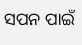ସପନ ପାଇଁ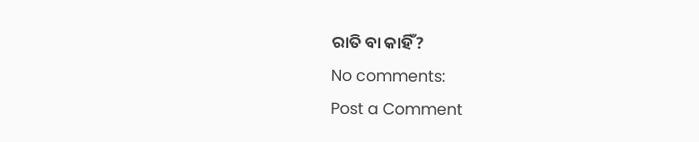ରାତି ବା କାହିଁ?
No comments:
Post a Comment